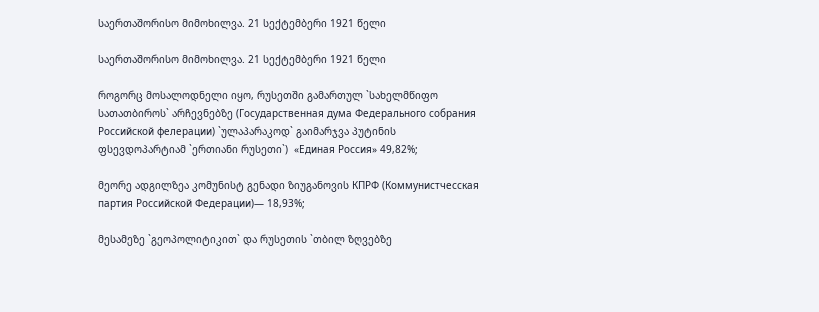საერთაშორისო მიმოხილვა. 21 სექტემბერი 1921 წელი

საერთაშორისო მიმოხილვა. 21 სექტემბერი 1921 წელი

როგორც მოსალოდნელი იყო, რუსეთში გამართულ `სახელმწიფო სათათბიროს` არჩევნებზე (Государственная дума Федерального собрания Российской фелерации) `ულაპარაკოდ` გაიმარჯვა პუტინის ფსევდოპარტიამ `ერთიანი რუსეთი`)  «Единая Россия» 49,82%;

მეორე ადგილზეა კომუნისტ გენადი ზიუგანოვის КПРФ (Коммунистчесская партия Российской Федерации)— 18,93%;

მესამეზე `გეოპოლიტიკით` და რუსეთის `თბილ ზღვებზე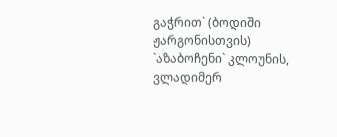გაჭრით` (ბოდიში ჟარგონისთვის)  `აზაბოჩენი` კლოუნის, ვლადიმერ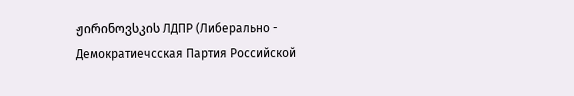ჟირინოვსკის ЛДПР (Либерально - Демократиечсская Партия Российской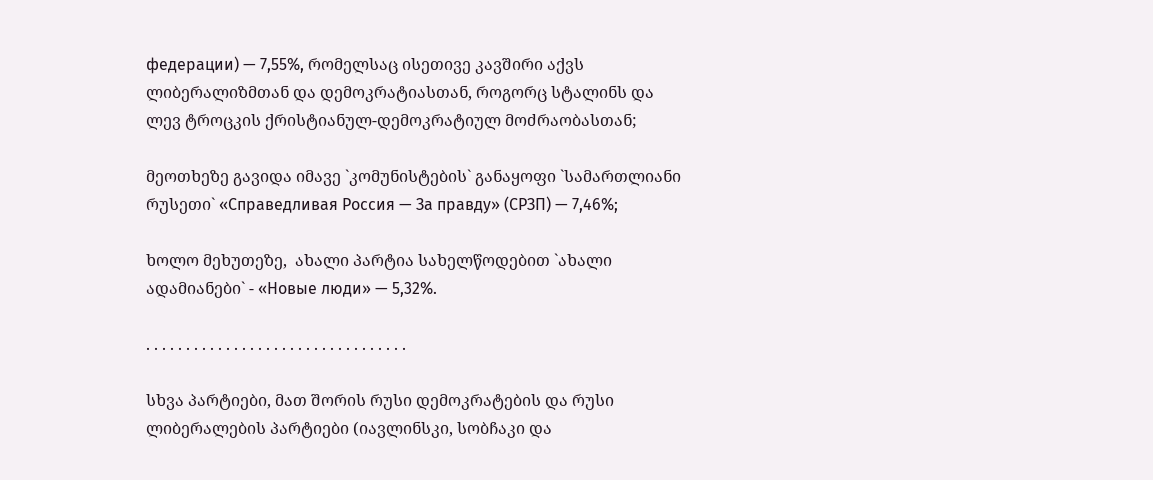федерации) — 7,55%, რომელსაც ისეთივე კავშირი აქვს ლიბერალიზმთან და დემოკრატიასთან, როგორც სტალინს და ლევ ტროცკის ქრისტიანულ-დემოკრატიულ მოძრაობასთან;

მეოთხეზე გავიდა იმავე `კომუნისტების` განაყოფი `სამართლიანი რუსეთი` «Справедливая Россия — За правду» (СРЗП) — 7,46%;

ხოლო მეხუთეზე,  ახალი პარტია სახელწოდებით `ახალი ადამიანები` - «Новые люди» — 5,32%.

. . . . . . . . . . . . . . . . . . . . . . . . . . . . . . . . .

სხვა პარტიები, მათ შორის რუსი დემოკრატების და რუსი ლიბერალების პარტიები (იავლინსკი, სობჩაკი და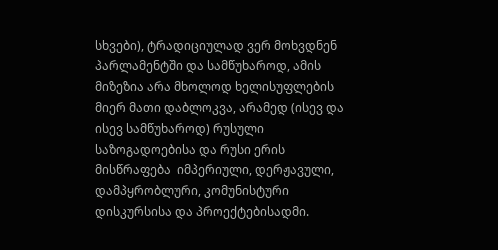სხვები), ტრადიციულად ვერ მოხვდნენ პარლამენტში და სამწუხაროდ, ამის მიზეზია არა მხოლოდ ხელისუფლების მიერ მათი დაბლოკვა, არამედ (ისევ და ისევ სამწუხაროდ) რუსული საზოგადოებისა და რუსი ერის მისწრაფება  იმპერიული, დერჟავული, დამპყრობლური, კომუნისტური დისკურსისა და პროექტებისადმი.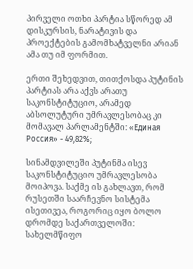პირველი ოთხი პარტია სწორედ ამ დისკურსის, ნარატივის და პროექტების გამომხატველნი არიან ამა თუ იმ ფორმით.

ერთი შეხედვით, თითქოსდა პუტინის პარტიას არა აქვს არათუ საკონსტიტუციო, არამედ აბსოლუტური უმრავლესობაც კი მომავალ პარლამენტში: «Единая Россия» - 49,82%;

სინამდვილეში პუტინმა ისევ საკონსტიტუციო უმრავლესობა მოიპოვა. საქმე ის გახლავთ, რომ რუსეთში საარჩევნო სისტემა ისეთივეა, როგორიც იყო ბოლო დრომდე საქართველოში: სახელმწიფო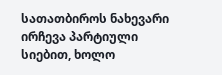სათათბიროს ნახევარი ირჩევა პარტიული სიებით, ხოლო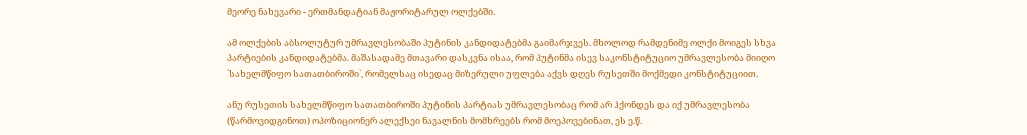მეორე ნახევარი - ერთმანდატიან მაჟორიტარულ ოლქებში.

ამ ოლქების აბსოლუტურ უმრავლესობაში პუტინის კანდიდატებმა გაიმარჯვეს. მხოლოდ რამდენიმე ოლქი მოიგეს სხვა პარტიების კანდიდატებმა. მაშასადამე მთავარი დასკვნა ისაა, რომ პუტინმა ისევ საკონსტიტუციო უმრავლესობა მიიღო `სახელმწიფო სათათბიროში`, რომელსაც ისედაც მიზერული უფლება აქვს დღეს რუსეთში მოქმედი კონსტიტუციით.

ანუ რუსეთის სახელმწიფო სათათბიროში პუტინის პარტიას უმრავლესობაც რომ არ ჰქონდეს და იქ უმრავლესობა (წარმოვიდგინოთ) ოპოზიციონერ ალექსეი ნავალნის მომხრეებს რომ მოეპოვებინათ, ეს ე.წ.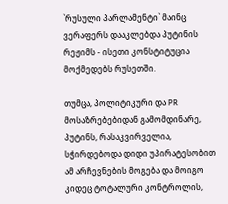`რუსული პარლამენტი` მაინც ვერაფერს დააკლებდა პუტინის რეჟიმს - ისეთი კონსტიტუცია მოქმედებს რუსეთში.

თუმცა, პოლიტიკური და PR მოსაზრებებიდან გამომდინარე, პუტინს, რასაკვირველია, სჭირდებოდა დიდი უპირატესობით ამ არჩევნების მოგება და მოიგო კიდეც ტოტალური კონტროლის,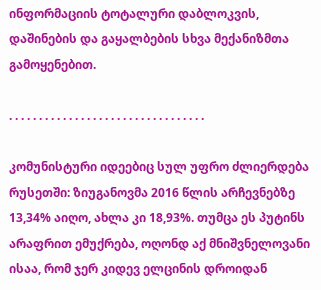ინფორმაციის ტოტალური დაბლოკვის, დაშინების და გაყალბების სხვა მექანიზმთა გამოყენებით.

. . . . . . . . . . . . . . . . . . . . . . . . . . . . . . . . .

კომუნისტური იდეებიც სულ უფრო ძლიერდება რუსეთში: ზიუგანოვმა 2016 წლის არჩევნებზე 13,34% აიღო, ახლა კი 18,93%. თუმცა ეს პუტინს არაფრით ემუქრება, ოღონდ აქ მნიშვნელოვანი ისაა, რომ ჯერ კიდევ ელცინის დროიდან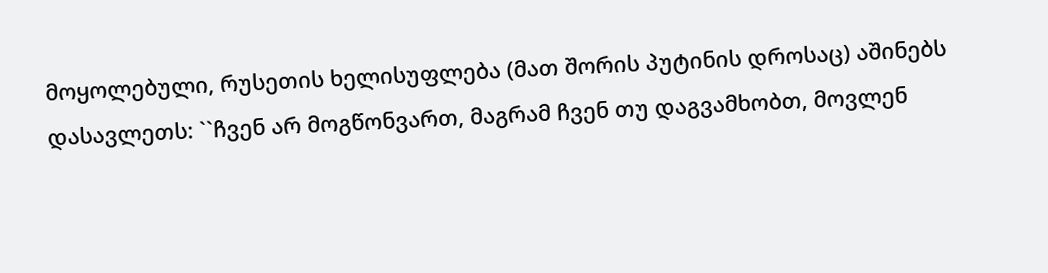მოყოლებული, რუსეთის ხელისუფლება (მათ შორის პუტინის დროსაც) აშინებს დასავლეთს: ``ჩვენ არ მოგწონვართ, მაგრამ ჩვენ თუ დაგვამხობთ, მოვლენ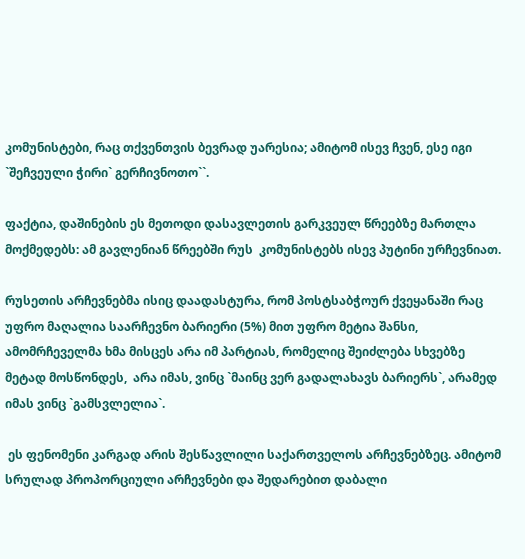კომუნისტები, რაც თქვენთვის ბევრად უარესია; ამიტომ ისევ ჩვენ, ესე იგი `შეჩვეული ჭირი` გერჩივნოთო``.

ფაქტია, დაშინების ეს მეთოდი დასავლეთის გარკვეულ წრეებზე მართლა მოქმედებს: ამ გავლენიან წრეებში რუს  კომუნისტებს ისევ პუტინი ურჩევნიათ.

რუსეთის არჩევნებმა ისიც დაადასტურა, რომ პოსტსაბჭოურ ქვეყანაში რაც უფრო მაღალია საარჩევნო ბარიერი (5%) მით უფრო მეტია შანსი, ამომრჩეველმა ხმა მისცეს არა იმ პარტიას, რომელიც შეიძლება სხვებზე მეტად მოსწონდეს,  არა იმას, ვინც `მაინც ვერ გადალახავს ბარიერს`, არამედ იმას ვინც `გამსვლელია`.

 ეს ფენომენი კარგად არის შესწავლილი საქართველოს არჩევნებზეც. ამიტომ სრულად პროპორციული არჩევნები და შედარებით დაბალი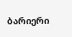ბარიერი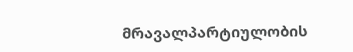მრავალპარტიულობის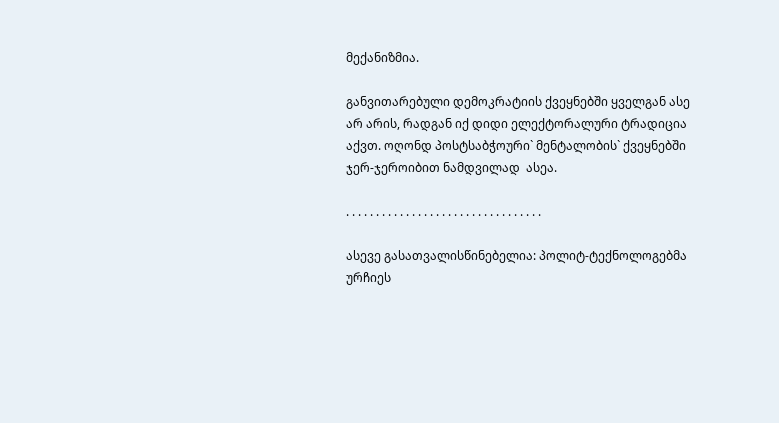მექანიზმია.

განვითარებული დემოკრატიის ქვეყნებში ყველგან ასე არ არის, რადგან იქ დიდი ელექტორალური ტრადიცია აქვთ. ოღონდ პოსტსაბჭოური` მენტალობის` ქვეყნებში ჯერ-ჯეროიბით ნამდვილად  ასეა.

. . . . . . . . . . . . . . . . . . . . . . . . . . . . . . . . .

ასევე გასათვალისწინებელია: პოლიტ-ტექნოლოგებმა ურჩიეს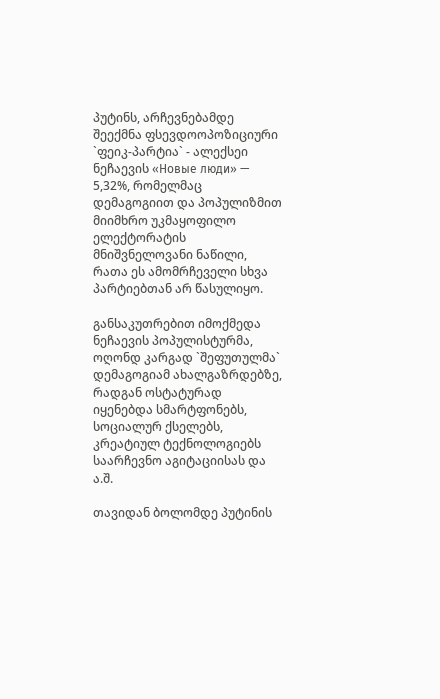პუტინს, არჩევნებამდე შეექმნა ფსევდოოპოზიციური `ფეიკ-პარტია` - ალექსეი ნეჩაევის «Новые люди» — 5,32%, რომელმაც დემაგოგიით და პოპულიზმით მიიმხრო უკმაყოფილო ელექტორატის მნიშვნელოვანი ნაწილი, რათა ეს ამომრჩეველი სხვა პარტიებთან არ წასულიყო.

განსაკუთრებით იმოქმედა ნეჩაევის პოპულისტურმა, ოღონდ კარგად `შეფუთულმა` დემაგოგიამ ახალგაზრდებზე, რადგან ოსტატურად იყენებდა სმარტფონებს, სოციალურ ქსელებს, კრეატიულ ტექნოლოგიებს საარჩევნო აგიტაციისას და ა.შ.

თავიდან ბოლომდე პუტინის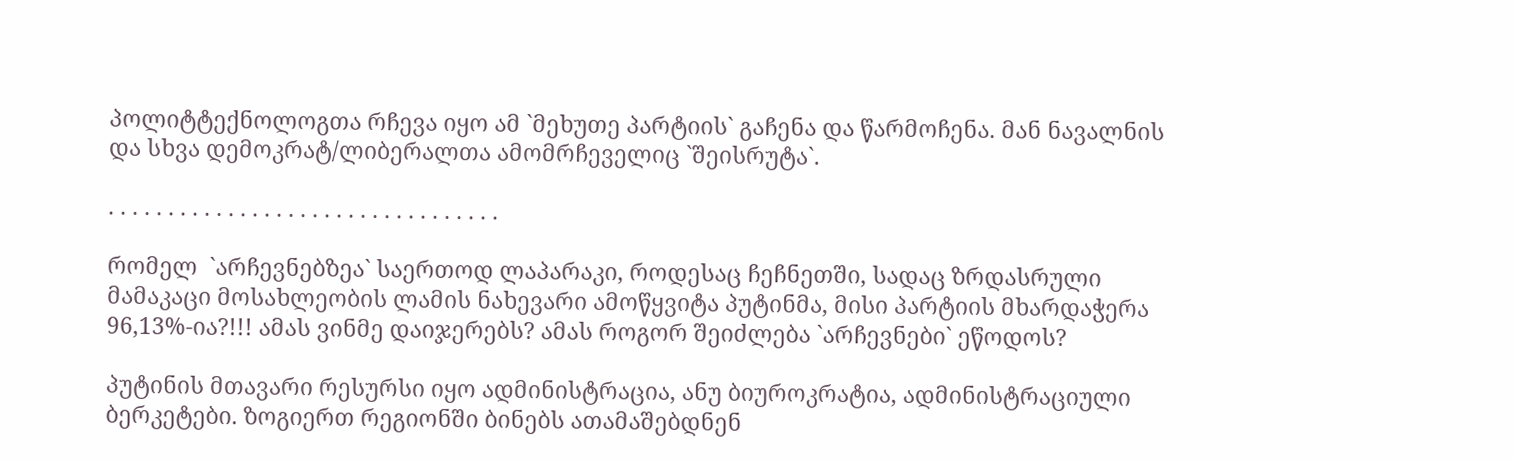პოლიტტექნოლოგთა რჩევა იყო ამ `მეხუთე პარტიის` გაჩენა და წარმოჩენა. მან ნავალნის და სხვა დემოკრატ/ლიბერალთა ამომრჩეველიც `შეისრუტა`.

. . . . . . . . . . . . . . . . . . . . . . . . . . . . . . . . .

რომელ  `არჩევნებზეა` საერთოდ ლაპარაკი, როდესაც ჩეჩნეთში, სადაც ზრდასრული მამაკაცი მოსახლეობის ლამის ნახევარი ამოწყვიტა პუტინმა, მისი პარტიის მხარდაჭერა 96,13%-ია?!!! ამას ვინმე დაიჯერებს? ამას როგორ შეიძლება `არჩევნები` ეწოდოს?

პუტინის მთავარი რესურსი იყო ადმინისტრაცია, ანუ ბიუროკრატია, ადმინისტრაციული ბერკეტები. ზოგიერთ რეგიონში ბინებს ათამაშებდნენ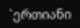`ერთიანი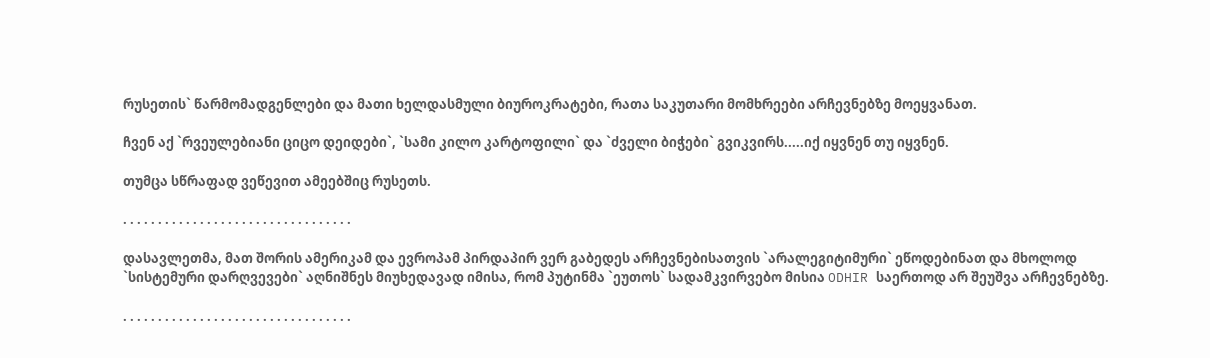რუსეთის` წარმომადგენლები და მათი ხელდასმული ბიუროკრატები, რათა საკუთარი მომხრეები არჩევნებზე მოეყვანათ.

ჩვენ აქ `რვეულებიანი ციცო დეიდები`, `სამი კილო კარტოფილი` და `ძველი ბიჭები` გვიკვირს.....იქ იყვნენ თუ იყვნენ.

თუმცა სწრაფად ვეწევით ამეებშიც რუსეთს.

. . . . . . . . . . . . . . . . . . . . . . . . . . . . . . . . .

დასავლეთმა, მათ შორის ამერიკამ და ევროპამ პირდაპირ ვერ გაბედეს არჩევნებისათვის `არალეგიტიმური` ეწოდებინათ და მხოლოდ `სისტემური დარღვევები` აღნიშნეს მიუხედავად იმისა, რომ პუტინმა `ეუთოს` სადამკვირვებო მისია ODHIR საერთოდ არ შეუშვა არჩევნებზე.

. . . . . . . . . . . . . . . . . . . . . . . . . . . . . . . . .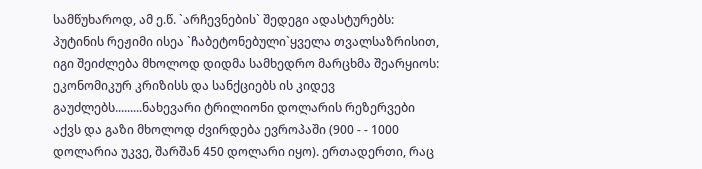სამწუხაროდ, ამ ე.წ. `არჩევნების` შედეგი ადასტურებს:  პუტინის რეჟიმი ისეა `ჩაბეტონებული`ყველა თვალსაზრისით, იგი შეიძლება მხოლოდ დიდმა სამხედრო მარცხმა შეარყიოს: ეკონომიკურ კრიზისს და სანქციებს ის კიდევ გაუძლებს.........ნახევარი ტრილიონი დოლარის რეზერვები აქვს და გაზი მხოლოდ ძვირდება ევროპაში (900 - - 1000 დოლარია უკვე, შარშან 450 დოლარი იყო). ერთადერთი, რაც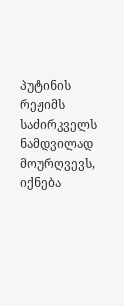პუტინის რეჟიმს საძირკველს ნამდვილად  მოურღვევს, იქნება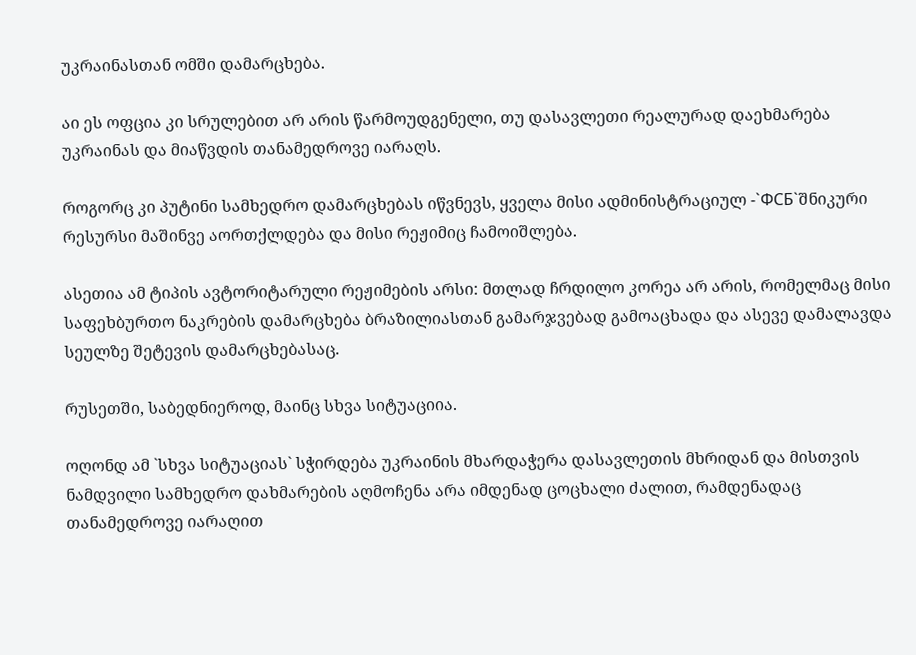უკრაინასთან ომში დამარცხება.

აი ეს ოფცია კი სრულებით არ არის წარმოუდგენელი, თუ დასავლეთი რეალურად დაეხმარება უკრაინას და მიაწვდის თანამედროვე იარაღს.

როგორც კი პუტინი სამხედრო დამარცხებას იწვნევს, ყველა მისი ადმინისტრაციულ -`ФСБ`შნიკური რესურსი მაშინვე აორთქლდება და მისი რეჟიმიც ჩამოიშლება.

ასეთია ამ ტიპის ავტორიტარული რეჟიმების არსი: მთლად ჩრდილო კორეა არ არის, რომელმაც მისი საფეხბურთო ნაკრების დამარცხება ბრაზილიასთან გამარჯვებად გამოაცხადა და ასევე დამალავდა სეულზე შეტევის დამარცხებასაც.

რუსეთში, საბედნიეროდ, მაინც სხვა სიტუაციია.

ოღონდ ამ `სხვა სიტუაციას` სჭირდება უკრაინის მხარდაჭერა დასავლეთის მხრიდან და მისთვის ნამდვილი სამხედრო დახმარების აღმოჩენა არა იმდენად ცოცხალი ძალით, რამდენადაც თანამედროვე იარაღით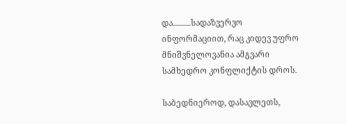და.........სადაზვერვო ინფორმაციით, რაც კიდევ უფრო მნიშვნელოვანია ამგვარი სამხედრო კონფლიქტის დროს.

საბედნიეროდ, დასავლეთს,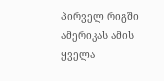პირველ რიგში ამერიკას ამის ყველა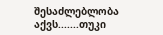შესაძლებლობა აქვს.......თუკი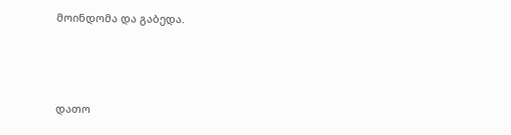მოინდომა და გაბედა.



დათო